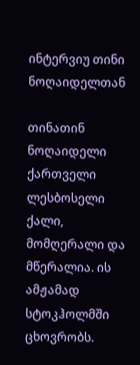ინტერვიუ თინი ნოღაიდელთან

თინათინ ნოღაიდელი ქართველი ლესბოსელი ქალი, მომღერალი და მწერალია. ის ამჟამად სტოკჰოლმში ცხოვრობს.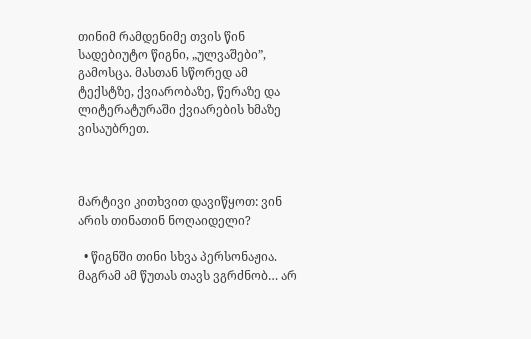თინიმ რამდენიმე თვის წინ სადებიუტო წიგნი, „ულვაშები”, გამოსცა. მასთან სწორედ ამ ტექსტზე, ქვიარობაზე, წერაზე და ლიტერატურაში ქვიარების ხმაზე ვისაუბრეთ.



მარტივი კითხვით დავიწყოთ: ვინ არის თინათინ ნოღაიდელი?

  • წიგნში თინი სხვა პერსონაჟია. მაგრამ ამ წუთას თავს ვგრძნობ… არ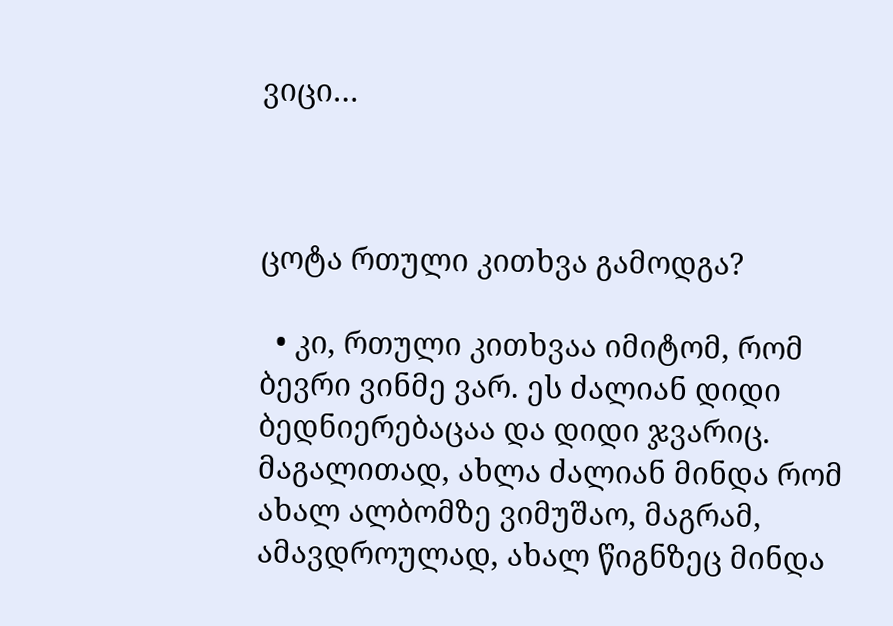ვიცი…



ცოტა რთული კითხვა გამოდგა?

  • კი, რთული კითხვაა იმიტომ, რომ ბევრი ვინმე ვარ. ეს ძალიან დიდი ბედნიერებაცაა და დიდი ჯვარიც. მაგალითად, ახლა ძალიან მინდა რომ ახალ ალბომზე ვიმუშაო, მაგრამ, ამავდროულად, ახალ წიგნზეც მინდა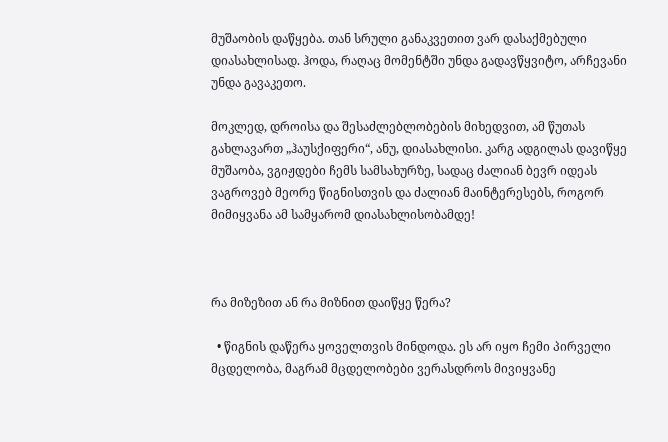მუშაობის დაწყება. თან სრული განაკვეთით ვარ დასაქმებული დიასახლისად. ჰოდა, რაღაც მომენტში უნდა გადავწყვიტო, არჩევანი უნდა გავაკეთო.

მოკლედ, დროისა და შესაძლებლობების მიხედვით, ამ წუთას გახლავართ „ჰაუსქიფერი“, ანუ, დიასახლისი. კარგ ადგილას დავიწყე მუშაობა, ვგიჟდები ჩემს სამსახურზე, სადაც ძალიან ბევრ იდეას ვაგროვებ მეორე წიგნისთვის და ძალიან მაინტერესებს, როგორ მიმიყვანა ამ სამყარომ დიასახლისობამდე!



რა მიზეზით ან რა მიზნით დაიწყე წერა?

  • წიგნის დაწერა ყოველთვის მინდოდა. ეს არ იყო ჩემი პირველი მცდელობა, მაგრამ მცდელობები ვერასდროს მივიყვანე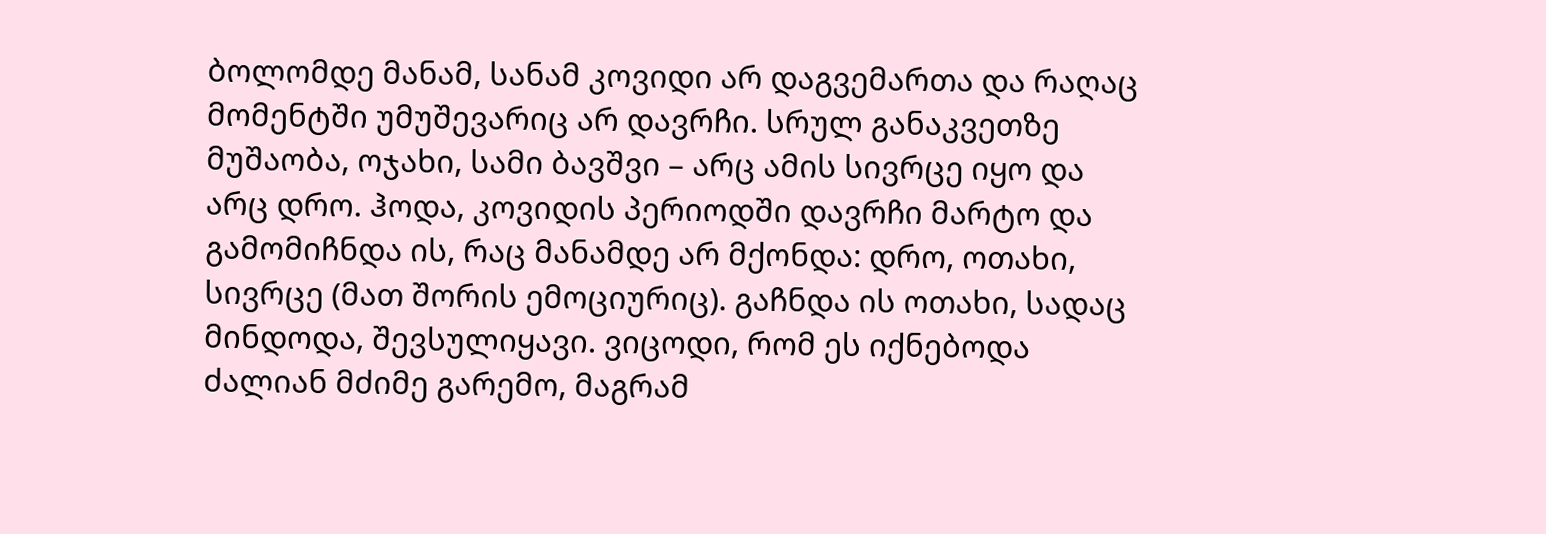ბოლომდე მანამ, სანამ კოვიდი არ დაგვემართა და რაღაც მომენტში უმუშევარიც არ დავრჩი. სრულ განაკვეთზე მუშაობა, ოჯახი, სამი ბავშვი – არც ამის სივრცე იყო და არც დრო. ჰოდა, კოვიდის პერიოდში დავრჩი მარტო და გამომიჩნდა ის, რაც მანამდე არ მქონდა: დრო, ოთახი, სივრცე (მათ შორის ემოციურიც). გაჩნდა ის ოთახი, სადაც მინდოდა, შევსულიყავი. ვიცოდი, რომ ეს იქნებოდა ძალიან მძიმე გარემო, მაგრამ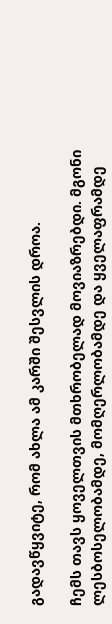გადავწყვიტე, რომ ახლა ამ კარში შესვლის დროა.

ჩემს თავს ყოველთვის მთხრობელად მოვიაზრებდი. მგონი ლესბოსელობამდე, მომღერლობამდე და ყველაფრამდე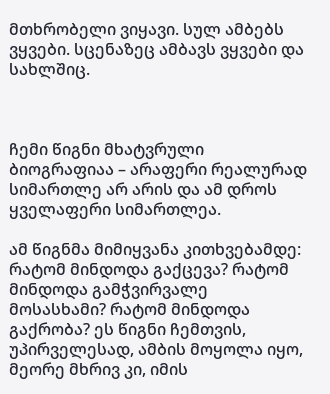მთხრობელი ვიყავი. სულ ამბებს ვყვები. სცენაზეც ამბავს ვყვები და სახლშიც.



ჩემი წიგნი მხატვრული ბიოგრაფიაა – არაფერი რეალურად სიმართლე არ არის და ამ დროს ყველაფერი სიმართლეა.

ამ წიგნმა მიმიყვანა კითხვებამდე: რატომ მინდოდა გაქცევა? რატომ მინდოდა გამჭვირვალე მოსასხამი? რატომ მინდოდა გაქრობა? ეს წიგნი ჩემთვის, უპირველესად, ამბის მოყოლა იყო, მეორე მხრივ კი, იმის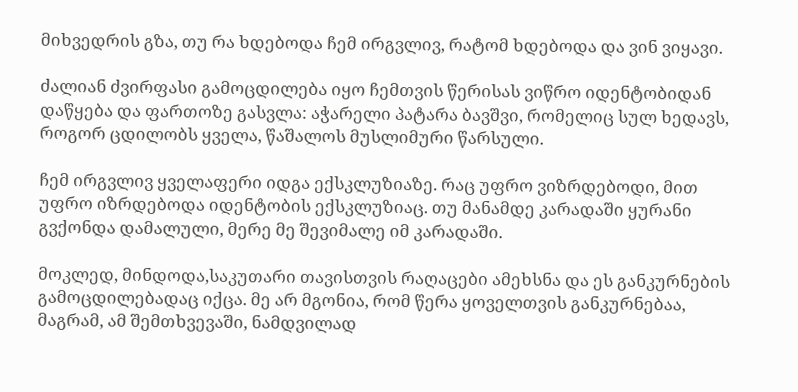მიხვედრის გზა, თუ რა ხდებოდა ჩემ ირგვლივ, რატომ ხდებოდა და ვინ ვიყავი.

ძალიან ძვირფასი გამოცდილება იყო ჩემთვის წერისას ვიწრო იდენტობიდან დაწყება და ფართოზე გასვლა: აჭარელი პატარა ბავშვი, რომელიც სულ ხედავს, როგორ ცდილობს ყველა, წაშალოს მუსლიმური წარსული.

ჩემ ირგვლივ ყველაფერი იდგა ექსკლუზიაზე. რაც უფრო ვიზრდებოდი, მით უფრო იზრდებოდა იდენტობის ექსკლუზიაც. თუ მანამდე კარადაში ყურანი გვქონდა დამალული, მერე მე შევიმალე იმ კარადაში.

მოკლედ, მინდოდა,საკუთარი თავისთვის რაღაცები ამეხსნა და ეს განკურნების გამოცდილებადაც იქცა. მე არ მგონია, რომ წერა ყოველთვის განკურნებაა, მაგრამ, ამ შემთხვევაში, ნამდვილად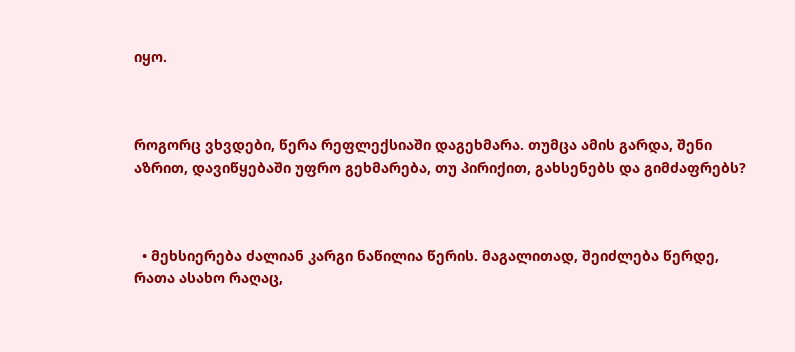იყო.



როგორც ვხვდები, წერა რეფლექსიაში დაგეხმარა. თუმცა ამის გარდა, შენი აზრით, დავიწყებაში უფრო გეხმარება, თუ პირიქით, გახსენებს და გიმძაფრებს?



  • მეხსიერება ძალიან კარგი ნაწილია წერის. მაგალითად, შეიძლება წერდე, რათა ასახო რაღაც,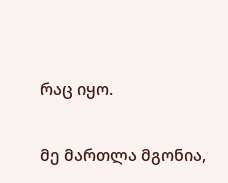რაც იყო.

მე მართლა მგონია,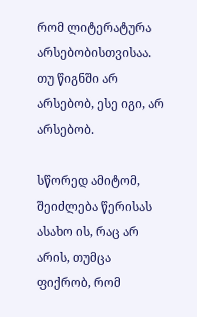რომ ლიტერატურა არსებობისთვისაა. თუ წიგნში არ არსებობ, ესე იგი, არ არსებობ.

სწორედ ამიტომ, შეიძლება წერისას ასახო ის, რაც არ არის, თუმცა ფიქრობ, რომ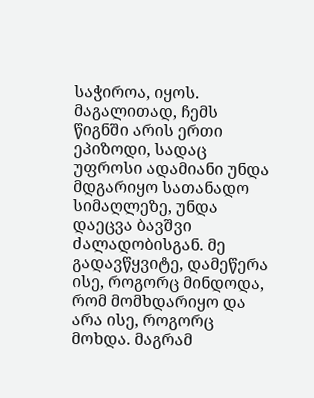საჭიროა, იყოს. მაგალითად, ჩემს წიგნში არის ერთი ეპიზოდი, სადაც უფროსი ადამიანი უნდა მდგარიყო სათანადო სიმაღლეზე, უნდა დაეცვა ბავშვი ძალადობისგან. მე გადავწყვიტე, დამეწერა ისე, როგორც მინდოდა, რომ მომხდარიყო და არა ისე, როგორც მოხდა. მაგრამ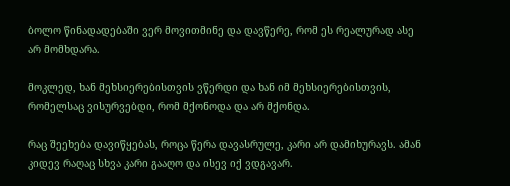ბოლო წინადადებაში ვერ მოვითმინე და დავწერე, რომ ეს რეალურად ასე არ მომხდარა.

მოკლედ, ხან მეხსიერებისთვის ვწერდი და ხან იმ მეხსიერებისთვის, რომელსაც ვისურვებდი, რომ მქონოდა და არ მქონდა.

რაც შეეხება დავიწყებას, როცა წერა დავასრულე, კარი არ დამიხურავს. ამან კიდევ რაღაც სხვა კარი გააღო და ისევ იქ ვდგავარ.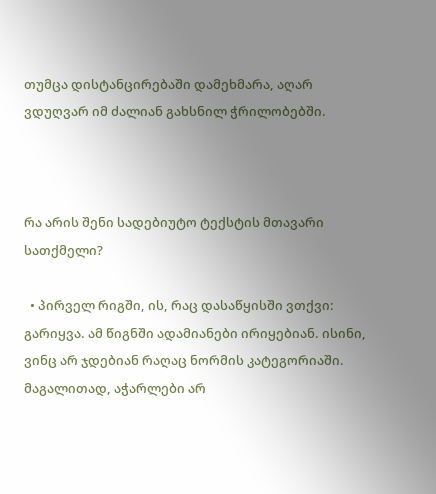თუმცა დისტანცირებაში დამეხმარა, აღარ ვდუღვარ იმ ძალიან გახსნილ ჭრილობებში.



რა არის შენი სადებიუტო ტექსტის მთავარი სათქმელი?

  • პირველ რიგში, ის, რაც დასაწყისში ვთქვი: გარიყვა. ამ წიგნში ადამიანები ირიყებიან. ისინი, ვინც არ ჯდებიან რაღაც ნორმის კატეგორიაში. მაგალითად, აჭარლები არ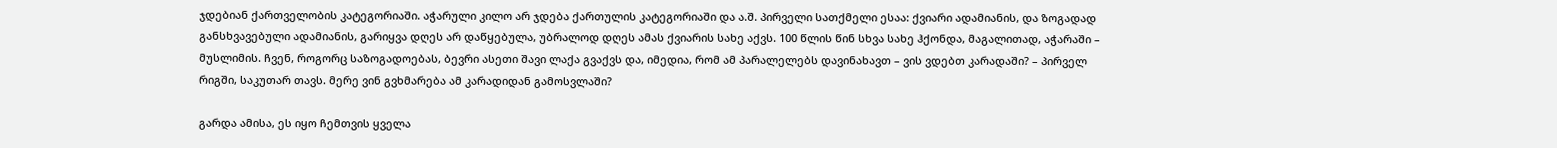ჯდებიან ქართველობის კატეგორიაში. აჭარული კილო არ ჯდება ქართულის კატეგორიაში და ა.შ. პირველი სათქმელი ესაა: ქვიარი ადამიანის, და ზოგადად განსხვავებული ადამიანის, გარიყვა დღეს არ დაწყებულა, უბრალოდ დღეს ამას ქვიარის სახე აქვს. 100 წლის წინ სხვა სახე ჰქონდა, მაგალითად, აჭარაში – მუსლიმის. ჩვენ, როგორც საზოგადოებას, ბევრი ასეთი შავი ლაქა გვაქვს და, იმედია, რომ ამ პარალელებს დავინახავთ – ვის ვდებთ კარადაში? – პირველ რიგში, საკუთარ თავს. მერე ვინ გვხმარება ამ კარადიდან გამოსვლაში?

გარდა ამისა, ეს იყო ჩემთვის ყველა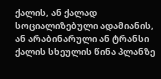ქალის, ან ქალად სოციალიზებული ადამიანის, ან არაბინარული ან ტრანსი ქალის სხეულის წინა პლანზე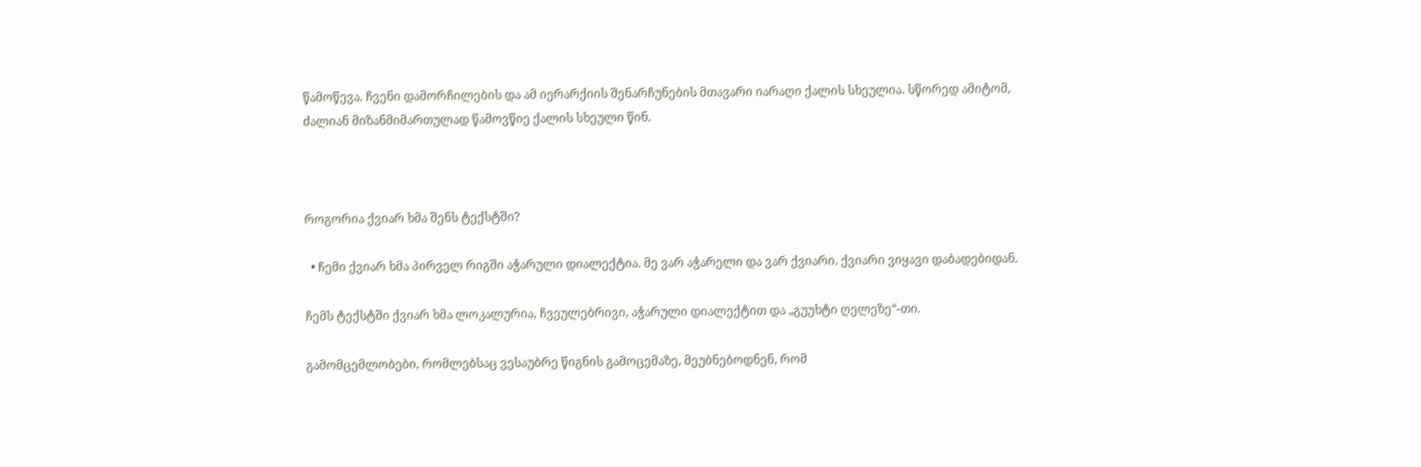წამოწევა. ჩვენი დამორჩილების და ამ იერარქიის შენარჩუნების მთავარი იარაღი ქალის სხეულია. სწორედ ამიტომ, ძალიან მიზანმიმართულად წამოვწიე ქალის სხეული წინ.



როგორია ქვიარ ხმა შენს ტექსტში?

  • ჩემი ქვიარ ხმა პირველ რიგში აჭარული დიალექტია. მე ვარ აჭარელი და ვარ ქვიარი. ქვიარი ვიყავი დაბადებიდან.

ჩემს ტექსტში ქვიარ ხმა ლოკალურია, ჩვეულებრივი, აჭარული დიალექტით და „გუუხტი ღელეზე“-თი.

გამომცემლობები, რომლებსაც ვესაუბრე წიგნის გამოცემაზე, მეუბნებოდნენ, რომ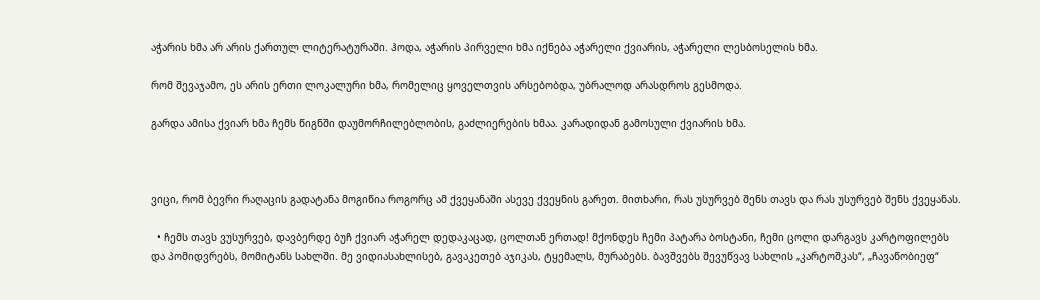აჭარის ხმა არ არის ქართულ ლიტერატურაში. ჰოდა, აჭარის პირველი ხმა იქნება აჭარელი ქვიარის, აჭარელი ლესბოსელის ხმა.

რომ შევაჯამო, ეს არის ერთი ლოკალური ხმა, რომელიც ყოველთვის არსებობდა, უბრალოდ არასდროს გესმოდა.

გარდა ამისა ქვიარ ხმა ჩემს წიგნში დაუმორჩილებლობის, გაძლიერების ხმაა. კარადიდან გამოსული ქვიარის ხმა.



ვიცი, რომ ბევრი რაღაცის გადატანა მოგიწია როგორც ამ ქვეყანაში ასევე ქვეყნის გარეთ. მითხარი, რას უსურვებ შენს თავს და რას უსურვებ შენს ქვეყანას.

  • ჩემს თავს ვუსურვებ, დავბერდე ბუჩ ქვიარ აჭარელ დედაკაცად, ცოლთან ერთად! მქონდეს ჩემი პატარა ბოსტანი, ჩემი ცოლი დარგავს კარტოფილებს და პომიდვრებს, მომიტანს სახლში. მე ვიდიასახლისებ, გავაკეთებ აჯიკას, ტყემალს, მურაბებს. ბავშვებს შევუწვავ სახლის „კარტოშკას“, „ჩავაწობიეფ“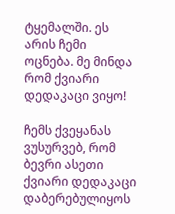ტყემალში. ეს არის ჩემი ოცნება. მე მინდა რომ ქვიარი დედაკაცი ვიყო!

ჩემს ქვეყანას ვუსურვებ, რომ ბევრი ასეთი ქვიარი დედაკაცი დაბერებულიყოს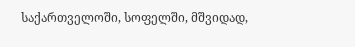საქართველოში, სოფელში, მშვიდად,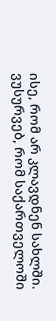ისე, რომ არ კლავდნენ სახლში. ვუსურვებ, რომ საქართველოში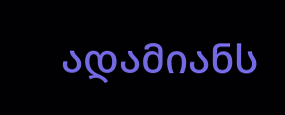ადამიანს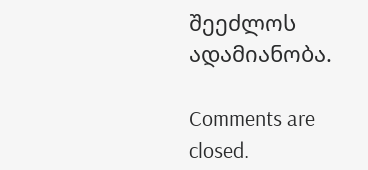შეეძლოს ადამიანობა.

Comments are closed.